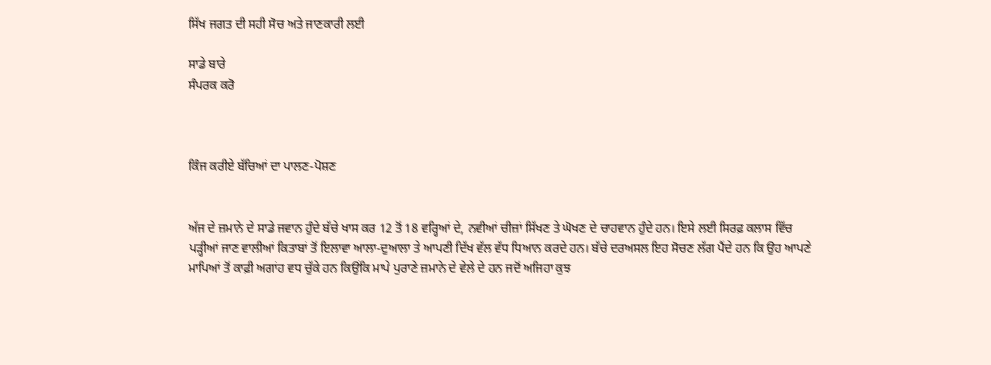ਸਿੱਖ ਜਗਤ ਦੀ ਸਹੀ ਸੋਚ ਅਤੇ ਜਾਣਕਾਰੀ ਲਈ

ਸਾਡੇ ਬਾਰੇ
ਸੰਪਰਕ ਕਰੋ



ਕਿੰਜ ਕਰੀਏ ਬੱਚਿਆਂ ਦਾ ਪਾਲਣ-ਪੋਸ਼ਣ


ਅੱਜ ਦੇ ਜ਼ਮਾਨੇ ਦੇ ਸਾਡੇ ਜਵਾਨ ਹੁੰਦੇ ਬੱਚੇ ਖਾਸ ਕਰ 12 ਤੋਂ 18 ਵਰ੍ਹਿਆਂ ਦੇ, ਨਵੀਆਂ ਚੀਜ਼ਾਂ ਸਿੱਖਣ ਤੇ ਘੋਖਣ ਦੇ ਚਾਹਵਾਨ ਹੁੰਦੇ ਹਨ। ਇਸੇ ਲਈ ਸਿਰਫ਼ ਕਲਾਸ ਵਿੱਚ ਪੜ੍ਹੀਆਂ ਜਾਣ ਵਾਲੀਆਂ ਕਿਤਾਬਾਂ ਤੋਂ ਇਲਾਵਾ ਆਲਾ-ਦੁਆਲਾ ਤੇ ਆਪਣੀ ਦਿੱਖ ਵੱਲ ਵੱਧ ਧਿਆਨ ਕਰਦੇ ਹਨ। ਬੱਚੇ ਦਰਅਸਲ ਇਹ ਸੋਚਣ ਲੱਗ ਪੈਂਦੇ ਹਨ ਕਿ ਉਹ ਆਪਣੇ ਮਾਪਿਆਂ ਤੋਂ ਕਾਫ਼ੀ ਅਗਾਂਹ ਵਧ ਚੁੱਕੇ ਹਨ ਕਿਉਂਕਿ ਮਾਪੇ ਪੁਰਾਣੇ ਜ਼ਮਾਨੇ ਦੇ ਵੇਲੇ ਦੇ ਹਨ ਜਦੋਂ ਅਜਿਹਾ ਕੁਝ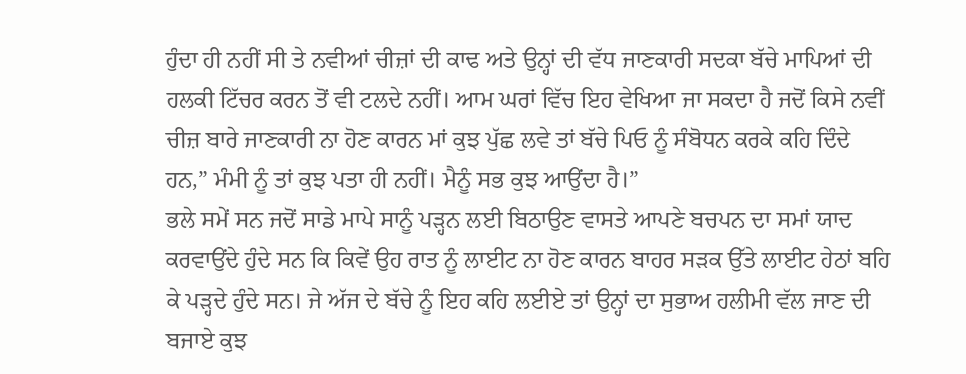ਹੁੰਦਾ ਹੀ ਨਹੀਂ ਸੀ ਤੇ ਨਵੀਆਂ ਚੀਜ਼ਾਂ ਦੀ ਕਾਢ ਅਤੇ ਉਨ੍ਹਾਂ ਦੀ ਵੱਧ ਜਾਣਕਾਰੀ ਸਦਕਾ ਬੱਚੇ ਮਾਪਿਆਂ ਦੀ ਹਲਕੀ ਟਿੱਚਰ ਕਰਨ ਤੋਂ ਵੀ ਟਲਦੇ ਨਹੀਂ। ਆਮ ਘਰਾਂ ਵਿੱਚ ਇਹ ਵੇਖਿਆ ਜਾ ਸਕਦਾ ਹੈ ਜਦੋਂ ਕਿਸੇ ਨਵੀਂ ਚੀਜ਼ ਬਾਰੇ ਜਾਣਕਾਰੀ ਨਾ ਹੋਣ ਕਾਰਨ ਮਾਂ ਕੁਝ ਪੁੱਛ ਲਵੇ ਤਾਂ ਬੱਚੇ ਪਿਓ ਨੂੰ ਸੰਬੋਧਨ ਕਰਕੇ ਕਹਿ ਦਿੰਦੇ ਹਨ,” ਮੰਮੀ ਨੂੰ ਤਾਂ ਕੁਝ ਪਤਾ ਹੀ ਨਹੀਂ। ਮੈਨੂੰ ਸਭ ਕੁਝ ਆਉਂਦਾ ਹੈ।”
ਭਲੇ ਸਮੇਂ ਸਨ ਜਦੋਂ ਸਾਡੇ ਮਾਪੇ ਸਾਨੂੰ ਪੜ੍ਹਨ ਲਈ ਬਿਠਾਉਣ ਵਾਸਤੇ ਆਪਣੇ ਬਚਪਨ ਦਾ ਸਮਾਂ ਯਾਦ ਕਰਵਾਉਂਦੇ ਹੁੰਦੇ ਸਨ ਕਿ ਕਿਵੇਂ ਉਹ ਰਾਤ ਨੂੰ ਲਾਈਟ ਨਾ ਹੋਣ ਕਾਰਨ ਬਾਹਰ ਸੜਕ ਉੱਤੇ ਲਾਈਟ ਹੇਠਾਂ ਬਹਿ ਕੇ ਪੜ੍ਹਦੇ ਹੁੰਦੇ ਸਨ। ਜੇ ਅੱਜ ਦੇ ਬੱਚੇ ਨੂੰ ਇਹ ਕਹਿ ਲਈਏ ਤਾਂ ਉਨ੍ਹਾਂ ਦਾ ਸੁਭਾਅ ਹਲੀਮੀ ਵੱਲ ਜਾਣ ਦੀ ਬਜਾਏ ਕੁਝ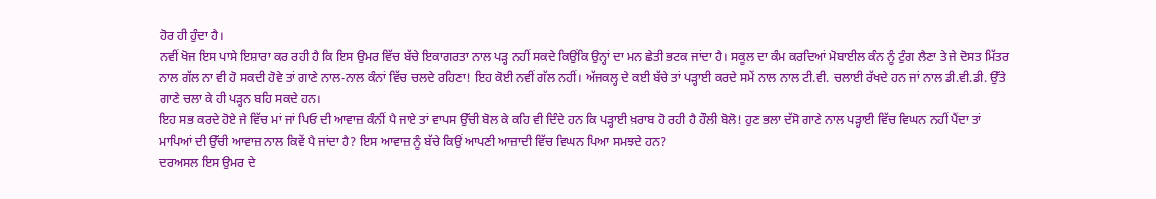ਹੋਰ ਹੀ ਹੁੰਦਾ ਹੈ।
ਨਵੀਂ ਖੋਜ ਇਸ ਪਾਸੇ ਇਸ਼ਾਰਾ ਕਰ ਰਹੀ ਹੈ ਕਿ ਇਸ ਉਮਰ ਵਿੱਚ ਬੱਚੇ ਇਕਾਗਰਤਾ ਨਾਲ ਪੜ੍ਹ ਨਹੀਂ ਸਕਦੇ ਕਿਉਂਕਿ ਉਨ੍ਹਾਂ ਦਾ ਮਨ ਛੇਤੀ ਭਟਕ ਜਾਂਦਾ ਹੈ। ਸਕੂਲ ਦਾ ਕੰਮ ਕਰਦਿਆਂ ਮੋਬਾਈਲ ਕੰਨ ਨੂੰ ਟੁੰਗ ਲੈਣਾ ਤੇ ਜੇ ਦੋਸਤ ਮਿੱਤਰ ਨਾਲ ਗੱਲ ਨਾ ਵੀ ਹੋ ਸਕਦੀ ਹੋਵੇ ਤਾਂ ਗਾਣੇ ਨਾਲ-ਨਾਲ ਕੰਨਾਂ ਵਿੱਚ ਚਲਦੇ ਰਹਿਣਾ! ਇਹ ਕੋਈ ਨਵੀਂ ਗੱਲ ਨਹੀਂ। ਅੱਜਕਲ੍ਹ ਦੇ ਕਈ ਬੱਚੇ ਤਾਂ ਪੜ੍ਹਾਈ ਕਰਦੇ ਸਮੇਂ ਨਾਲ ਨਾਲ ਟੀ.ਵੀ. ਚਲਾਈ ਰੱਖਦੇ ਹਨ ਜਾਂ ਨਾਲ ਡੀ.ਵੀ.ਡੀ. ਉੱਤੇ ਗਾਣੇ ਚਲਾ ਕੇ ਹੀ ਪੜ੍ਹਨ ਬਹਿ ਸਕਦੇ ਹਨ।
ਇਹ ਸਭ ਕਰਦੇ ਹੋਏ ਜੇ ਵਿੱਚ ਮਾਂ ਜਾਂ ਪਿਓ ਦੀ ਆਵਾਜ਼ ਕੰਨੀਂ ਪੈ ਜਾਏ ਤਾਂ ਵਾਪਸ ਉੱਚੀ ਬੋਲ ਕੇ ਕਹਿ ਵੀ ਦਿੰਦੇ ਹਨ ਕਿ ਪੜ੍ਹਾਈ ਖ਼ਰਾਬ ਹੋ ਰਹੀ ਹੈ ਹੌਲੀ ਬੋਲੋ! ਹੁਣ ਭਲਾ ਦੱਸੋ ਗਾਣੇ ਨਾਲ ਪੜ੍ਹਾਈ ਵਿੱਚ ਵਿਘਨ ਨਹੀਂ ਪੈਂਦਾ ਤਾਂ ਮਾਪਿਆਂ ਦੀ ਉੱਚੀ ਆਵਾਜ਼ ਨਾਲ ਕਿਵੇਂ ਪੈ ਜਾਂਦਾ ਹੈ? ਇਸ ਆਵਾਜ਼ ਨੂੰ ਬੱਚੇ ਕਿਉਂ ਆਪਣੀ ਆਜ਼ਾਦੀ ਵਿੱਚ ਵਿਘਨ ਪਿਆ ਸਮਝਦੇ ਹਨ?
ਦਰਅਸਲ ਇਸ ਉਮਰ ਦੇ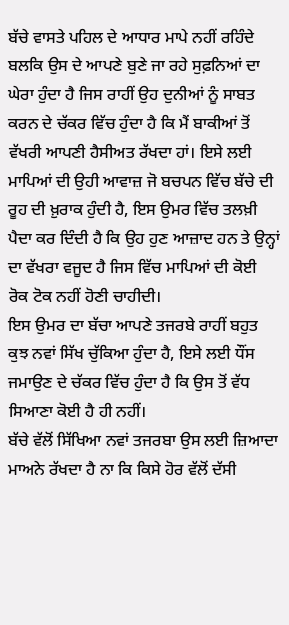ਬੱਚੇ ਵਾਸਤੇ ਪਹਿਲ ਦੇ ਆਧਾਰ ਮਾਪੇ ਨਹੀਂ ਰਹਿੰਦੇ ਬਲਕਿ ਉਸ ਦੇ ਆਪਣੇ ਬੁਣੇ ਜਾ ਰਹੇ ਸੁਫ਼ਨਿਆਂ ਦਾ ਘੇਰਾ ਹੁੰਦਾ ਹੈ ਜਿਸ ਰਾਹੀਂ ਉਹ ਦੁਨੀਆਂ ਨੂੰ ਸਾਬਤ ਕਰਨ ਦੇ ਚੱਕਰ ਵਿੱਚ ਹੁੰਦਾ ਹੈ ਕਿ ਮੈਂ ਬਾਕੀਆਂ ਤੋਂ ਵੱਖਰੀ ਆਪਣੀ ਹੈਸੀਅਤ ਰੱਖਦਾ ਹਾਂ। ਇਸੇ ਲਈ ਮਾਪਿਆਂ ਦੀ ਉਹੀ ਆਵਾਜ਼ ਜੋ ਬਚਪਨ ਵਿੱਚ ਬੱਚੇ ਦੀ ਰੂਹ ਦੀ ਖ਼ੁਰਾਕ ਹੁੰਦੀ ਹੈ, ਇਸ ਉਮਰ ਵਿੱਚ ਤਲਖ਼ੀ ਪੈਦਾ ਕਰ ਦਿੰਦੀ ਹੈ ਕਿ ਉਹ ਹੁਣ ਆਜ਼ਾਦ ਹਨ ਤੇ ਉਨ੍ਹਾਂ ਦਾ ਵੱਖਰਾ ਵਜੂਦ ਹੈ ਜਿਸ ਵਿੱਚ ਮਾਪਿਆਂ ਦੀ ਕੋਈ ਰੋਕ ਟੋਕ ਨਹੀਂ ਹੋਣੀ ਚਾਹੀਦੀ।
ਇਸ ਉਮਰ ਦਾ ਬੱਚਾ ਆਪਣੇ ਤਜਰਬੇ ਰਾਹੀਂ ਬਹੁਤ ਕੁਝ ਨਵਾਂ ਸਿੱਖ ਚੁੱਕਿਆ ਹੁੰਦਾ ਹੈ, ਇਸੇ ਲਈ ਧੌਂਸ ਜਮਾਉਣ ਦੇ ਚੱਕਰ ਵਿੱਚ ਹੁੰਦਾ ਹੈ ਕਿ ਉਸ ਤੋਂ ਵੱਧ ਸਿਆਣਾ ਕੋਈ ਹੈ ਹੀ ਨਹੀਂ।
ਬੱਚੇ ਵੱਲੋਂ ਸਿੱਖਿਆ ਨਵਾਂ ਤਜਰਬਾ ਉਸ ਲਈ ਜ਼ਿਆਦਾ ਮਾਅਨੇ ਰੱਖਦਾ ਹੈ ਨਾ ਕਿ ਕਿਸੇ ਹੋਰ ਵੱਲੋਂ ਦੱਸੀ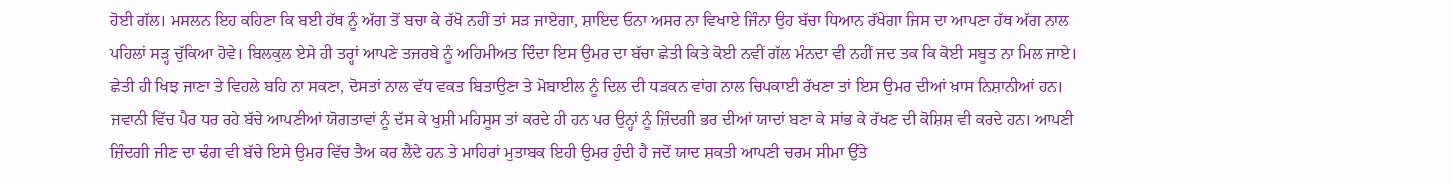ਹੋਈ ਗੱਲ। ਮਸਲਨ ਇਹ ਕਹਿਣਾ ਕਿ ਬਈ ਹੱਥ ਨੂੰ ਅੱਗ ਤੋਂ ਬਚਾ ਕੇ ਰੱਖੋ ਨਹੀਂ ਤਾਂ ਸੜ ਜਾਏਗਾ, ਸ਼ਾਇਦ ਓਨਾ ਅਸਰ ਨਾ ਵਿਖਾਏ ਜਿੰਨਾ ਉਹ ਬੱਚਾ ਧਿਆਨ ਰੱਖੇਗਾ ਜਿਸ ਦਾ ਆਪਣਾ ਹੱਥ ਅੱਗ ਨਾਲ ਪਹਿਲਾਂ ਸੜ੍ਹ ਚੁੱਕਿਆ ਹੋਵੇ। ਬਿਲਕੁਲ ਏਸੇ ਹੀ ਤਰ੍ਹਾਂ ਆਪਣੇ ਤਜਰਬੇ ਨੂੰ ਅਹਿਮੀਅਤ ਦਿੰਦਾ ਇਸ ਉਮਰ ਦਾ ਬੱਚਾ ਛੇਤੀ ਕਿਤੇ ਕੋਈ ਨਵੀਂ ਗੱਲ ਮੰਨਦਾ ਵੀ ਨਹੀਂ ਜਦ ਤਕ ਕਿ ਕੋਈ ਸਬੂਤ ਨਾ ਮਿਲ ਜਾਏ। ਛੇਤੀ ਹੀ ਖਿਝ ਜਾਣਾ ਤੇ ਵਿਹਲੇ ਬਹਿ ਨਾ ਸਕਣਾ, ਦੋਸਤਾਂ ਨਾਲ ਵੱਧ ਵਕਤ ਬਿਤਾਉਣਾ ਤੇ ਮੋਬਾਈਲ ਨੂੰ ਦਿਲ ਦੀ ਧੜਕਨ ਵਾਂਗ ਨਾਲ ਚਿਪਕਾਈ ਰੱਖਣਾ ਤਾਂ ਇਸ ਉਮਰ ਦੀਆਂ ਖ਼ਾਸ ਨਿਸ਼ਾਨੀਆਂ ਹਨ।
ਜਵਾਨੀ ਵਿੱਚ ਪੈਰ ਧਰ ਰਹੇ ਬੱਚੇ ਆਪਣੀਆਂ ਯੋਗਤਾਵਾਂ ਨੂੰ ਦੱਸ ਕੇ ਖੁਸ਼ੀ ਮਹਿਸੂਸ ਤਾਂ ਕਰਦੇ ਹੀ ਹਨ ਪਰ ਉਨ੍ਹਾਂ ਨੂੰ ਜ਼ਿੰਦਗੀ ਭਰ ਦੀਆਂ ਯਾਦਾਂ ਬਣਾ ਕੇ ਸਾਂਭ ਕੇ ਰੱਖਣ ਦੀ ਕੋਸ਼ਿਸ਼ ਵੀ ਕਰਦੇ ਹਨ। ਆਪਣੀ ਜ਼ਿੰਦਗੀ ਜੀਣ ਦਾ ਢੰਗ ਵੀ ਬੱਚੇ ਇਸੇ ਉਮਰ ਵਿੱਚ ਤੈਅ ਕਰ ਲੈਂਦੇ ਹਨ ਤੇ ਮਾਹਿਰਾਂ ਮੁਤਾਬਕ ਇਹੀ ਉਮਰ ਹੁੰਦੀ ਹੈ ਜਦੋਂ ਯਾਦ ਸ਼ਕਤੀ ਆਪਣੀ ਚਰਮ ਸੀਮਾ ਉੱਤੇ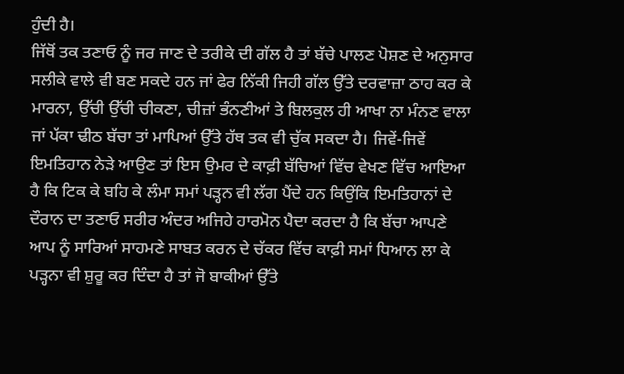ਹੁੰਦੀ ਹੈ।
ਜਿੱਥੋਂ ਤਕ ਤਣਾਓ ਨੂੰ ਜਰ ਜਾਣ ਦੇ ਤਰੀਕੇ ਦੀ ਗੱਲ ਹੈ ਤਾਂ ਬੱਚੇ ਪਾਲਣ ਪੋਸ਼ਣ ਦੇ ਅਨੁਸਾਰ ਸਲੀਕੇ ਵਾਲੇ ਵੀ ਬਣ ਸਕਦੇ ਹਨ ਜਾਂ ਫੇਰ ਨਿੱਕੀ ਜਿਹੀ ਗੱਲ ਉੱਤੇ ਦਰਵਾਜ਼ਾ ਠਾਹ ਕਰ ਕੇ ਮਾਰਨਾ, ਉੱਚੀ ਉੱਚੀ ਚੀਕਣਾ, ਚੀਜ਼ਾਂ ਭੰਨਣੀਆਂ ਤੇ ਬਿਲਕੁਲ ਹੀ ਆਖਾ ਨਾ ਮੰਨਣ ਵਾਲਾ ਜਾਂ ਪੱਕਾ ਢੀਠ ਬੱਚਾ ਤਾਂ ਮਾਪਿਆਂ ਉੱਤੇ ਹੱਥ ਤਕ ਵੀ ਚੁੱਕ ਸਕਦਾ ਹੈ। ਜਿਵੇਂ-ਜਿਵੇਂ ਇਮਤਿਹਾਨ ਨੇੜੇ ਆਉਣ ਤਾਂ ਇਸ ਉਮਰ ਦੇ ਕਾਫ਼ੀ ਬੱਚਿਆਂ ਵਿੱਚ ਵੇਖਣ ਵਿੱਚ ਆਇਆ ਹੈ ਕਿ ਟਿਕ ਕੇ ਬਹਿ ਕੇ ਲੰਮਾ ਸਮਾਂ ਪੜ੍ਹਨ ਵੀ ਲੱਗ ਪੈਂਦੇ ਹਨ ਕਿਉਂਕਿ ਇਮਤਿਹਾਨਾਂ ਦੇ ਦੌਰਾਨ ਦਾ ਤਣਾਓ ਸਰੀਰ ਅੰਦਰ ਅਜਿਹੇ ਹਾਰਮੋਨ ਪੈਦਾ ਕਰਦਾ ਹੈ ਕਿ ਬੱਚਾ ਆਪਣੇ ਆਪ ਨੂੰ ਸਾਰਿਆਂ ਸਾਹਮਣੇ ਸਾਬਤ ਕਰਨ ਦੇ ਚੱਕਰ ਵਿੱਚ ਕਾਫ਼ੀ ਸਮਾਂ ਧਿਆਨ ਲਾ ਕੇ ਪੜ੍ਹਨਾ ਵੀ ਸ਼ੁਰੂ ਕਰ ਦਿੰਦਾ ਹੈ ਤਾਂ ਜੋ ਬਾਕੀਆਂ ਉੱਤੇ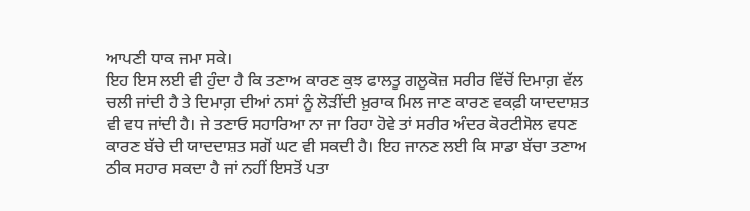ਆਪਣੀ ਧਾਕ ਜਮਾ ਸਕੇ।
ਇਹ ਇਸ ਲਈ ਵੀ ਹੁੰਦਾ ਹੈ ਕਿ ਤਣਾਅ ਕਾਰਣ ਕੁਝ ਫਾਲਤੂ ਗਲੂਕੋਜ਼ ਸਰੀਰ ਵਿੱਚੋਂ ਦਿਮਾਗ਼ ਵੱਲ ਚਲੀ ਜਾਂਦੀ ਹੈ ਤੇ ਦਿਮਾਗ਼ ਦੀਆਂ ਨਸਾਂ ਨੂੰ ਲੋੜੀਂਦੀ ਖ਼ੁਰਾਕ ਮਿਲ ਜਾਣ ਕਾਰਣ ਵਕਫ਼ੀ ਯਾਦਦਾਸ਼ਤ ਵੀ ਵਧ ਜਾਂਦੀ ਹੈ। ਜੇ ਤਣਾਓ ਸਹਾਰਿਆ ਨਾ ਜਾ ਰਿਹਾ ਹੋਵੇ ਤਾਂ ਸਰੀਰ ਅੰਦਰ ਕੋਰਟੀਸੋਲ ਵਧਣ ਕਾਰਣ ਬੱਚੇ ਦੀ ਯਾਦਦਾਸ਼ਤ ਸਗੋਂ ਘਟ ਵੀ ਸਕਦੀ ਹੈ। ਇਹ ਜਾਨਣ ਲਈ ਕਿ ਸਾਡਾ ਬੱਚਾ ਤਣਾਅ ਠੀਕ ਸਹਾਰ ਸਕਦਾ ਹੈ ਜਾਂ ਨਹੀਂ ਇਸਤੋਂ ਪਤਾ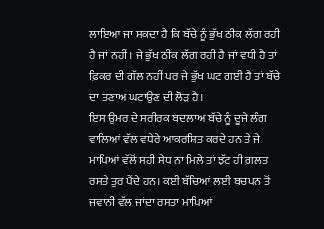ਲਾਇਆ ਜਾ ਸਕਦਾ ਹੈ ਕਿ ਬੱਚੇ ਨੂੰ ਭੁੱਖ ਠੀਕ ਲੱਗ ਰਹੀ ਹੈ ਜਾਂ ਨਹੀਂ। ਜੇ ਭੁੱਖ ਠੀਕ ਲੱਗ ਰਹੀ ਹੈ ਜਾਂ ਵਧੀ ਹੈ ਤਾਂ ਫ਼ਿਕਰ ਦੀ ਗੱਲ ਨਹੀਂ ਪਰ ਜੇ ਭੁੱਖ ਘਟ ਗਈ ਹੈ ਤਾਂ ਬੱਚੇ ਦਾ ਤਣਾਅ ਘਟਾਉਣ ਦੀ ਲੋੜ ਹੈ।
ਇਸ ਉਮਰ ਦੇ ਸਰੀਰਕ ਬਦਲਾਅ ਬੱਚੇ ਨੂੰ ਦੂਜੇ ਲੰਗ ਵਾਲਿਆਂ ਵੱਲ ਵਧੇਰੇ ਆਕਰਸ਼ਿਤ ਕਰਦੇ ਹਨ ਤੇ ਜੇ ਮਾਪਿਆਂ ਵੱਲੋਂ ਸਹੀ ਸੇਧ ਨਾ ਮਿਲੇ ਤਾਂ ਝੱਟ ਹੀ ਗ਼ਲਤ ਰਸਤੇ ਤੁਰ ਪੈਂਦੇ ਹਨ। ਕਈ ਬੱਚਿਆਂ ਲਈ ਬਚਪਨ ਤੋਂ ਜਵਾਨੀ ਵੱਲ ਜਾਂਦਾ ਰਸਤਾ ਮਾਪਿਆਂ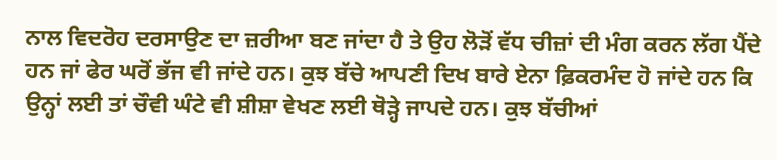ਨਾਲ ਵਿਦਰੋਹ ਦਰਸਾਉਣ ਦਾ ਜ਼ਰੀਆ ਬਣ ਜਾਂਦਾ ਹੈ ਤੇ ਉਹ ਲੋੜੋਂ ਵੱਧ ਚੀਜ਼ਾਂ ਦੀ ਮੰਗ ਕਰਨ ਲੱਗ ਪੈਂਦੇ ਹਨ ਜਾਂ ਫੇਰ ਘਰੋਂ ਭੱਜ ਵੀ ਜਾਂਦੇ ਹਨ। ਕੁਝ ਬੱਚੇ ਆਪਣੀ ਦਿਖ ਬਾਰੇ ਏਨਾ ਫ਼ਿਕਰਮੰਦ ਹੋ ਜਾਂਦੇ ਹਨ ਕਿ ਉਨ੍ਹਾਂ ਲਈ ਤਾਂ ਚੌਵੀ ਘੰਟੇ ਵੀ ਸ਼ੀਸ਼ਾ ਵੇਖਣ ਲਈ ਥੋੜ੍ਹੇ ਜਾਪਦੇ ਹਨ। ਕੁਝ ਬੱਚੀਆਂ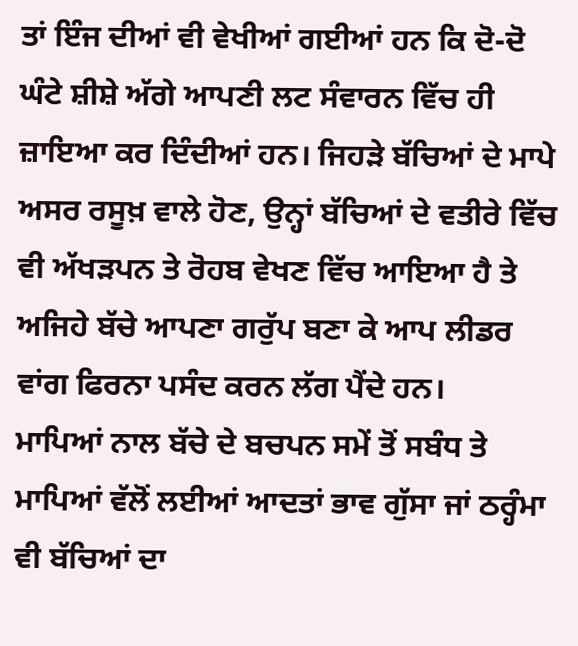ਤਾਂ ਇੰਜ ਦੀਆਂ ਵੀ ਵੇਖੀਆਂ ਗਈਆਂ ਹਨ ਕਿ ਦੋ-ਦੋ ਘੰਟੇ ਸ਼ੀਸ਼ੇ ਅੱਗੇ ਆਪਣੀ ਲਟ ਸੰਵਾਰਨ ਵਿੱਚ ਹੀ ਜ਼ਾਇਆ ਕਰ ਦਿੰਦੀਆਂ ਹਨ। ਜਿਹੜੇ ਬੱਚਿਆਂ ਦੇ ਮਾਪੇ ਅਸਰ ਰਸੂਖ਼ ਵਾਲੇ ਹੋਣ, ਉਨ੍ਹਾਂ ਬੱਚਿਆਂ ਦੇ ਵਤੀਰੇ ਵਿੱਚ ਵੀ ਅੱਖੜਪਨ ਤੇ ਰੋਹਬ ਵੇਖਣ ਵਿੱਚ ਆਇਆ ਹੈ ਤੇ ਅਜਿਹੇ ਬੱਚੇ ਆਪਣਾ ਗਰੁੱਪ ਬਣਾ ਕੇ ਆਪ ਲੀਡਰ ਵਾਂਗ ਫਿਰਨਾ ਪਸੰਦ ਕਰਨ ਲੱਗ ਪੈਂਦੇ ਹਨ।
ਮਾਪਿਆਂ ਨਾਲ ਬੱਚੇ ਦੇ ਬਚਪਨ ਸਮੇਂ ਤੋਂ ਸਬੰਧ ਤੇ ਮਾਪਿਆਂ ਵੱਲੋਂ ਲਈਆਂ ਆਦਤਾਂ ਭਾਵ ਗੁੱਸਾ ਜਾਂ ਠਰ੍ਹੰਮਾ ਵੀ ਬੱਚਿਆਂ ਦਾ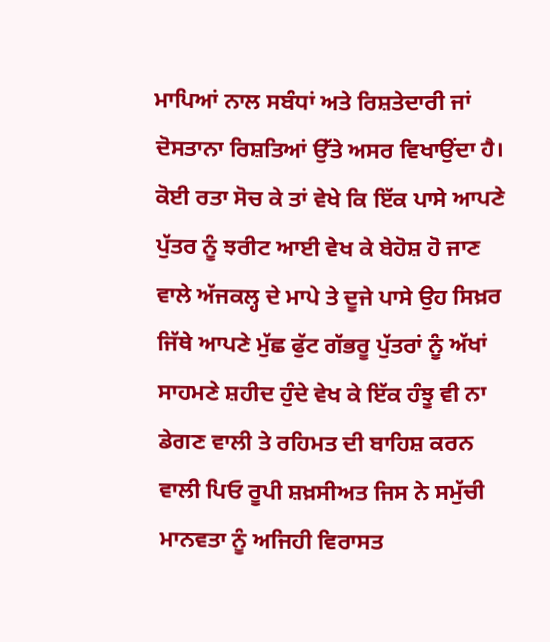ਮਾਪਿਆਂ ਨਾਲ ਸਬੰਧਾਂ ਅਤੇ ਰਿਸ਼ਤੇਦਾਰੀ ਜਾਂ ਦੋਸਤਾਨਾ ਰਿਸ਼ਤਿਆਂ ਉੱਤੇ ਅਸਰ ਵਿਖਾਉਂਦਾ ਹੈ।
ਕੋਈ ਰਤਾ ਸੋਚ ਕੇ ਤਾਂ ਵੇਖੇ ਕਿ ਇੱਕ ਪਾਸੇ ਆਪਣੇ ਪੁੱਤਰ ਨੂੰ ਝਰੀਟ ਆਈ ਵੇਖ ਕੇ ਬੇਹੋਸ਼ ਹੋ ਜਾਣ ਵਾਲੇ ਅੱਜਕਲ੍ਹ ਦੇ ਮਾਪੇ ਤੇ ਦੂਜੇ ਪਾਸੇ ਉਹ ਸਿਖ਼ਰ ਜਿੱਥੇ ਆਪਣੇ ਮੁੱਛ ਫੁੱਟ ਗੱਭਰੂ ਪੁੱਤਰਾਂ ਨੂੰ ਅੱਖਾਂ ਸਾਹਮਣੇ ਸ਼ਹੀਦ ਹੁੰਦੇ ਵੇਖ ਕੇ ਇੱਕ ਹੰਝੂ ਵੀ ਨਾ ਡੇਗਣ ਵਾਲੀ ਤੇ ਰਹਿਮਤ ਦੀ ਬਾਹਿਸ਼ ਕਰਨ ਵਾਲੀ ਪਿਓ ਰੂਪੀ ਸ਼ਖ਼ਸੀਅਤ ਜਿਸ ਨੇ ਸਮੁੱਚੀ ਮਾਨਵਤਾ ਨੂੰ ਅਜਿਹੀ ਵਿਰਾਸਤ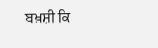ਬਖ਼ਸ਼ੀ ਕਿ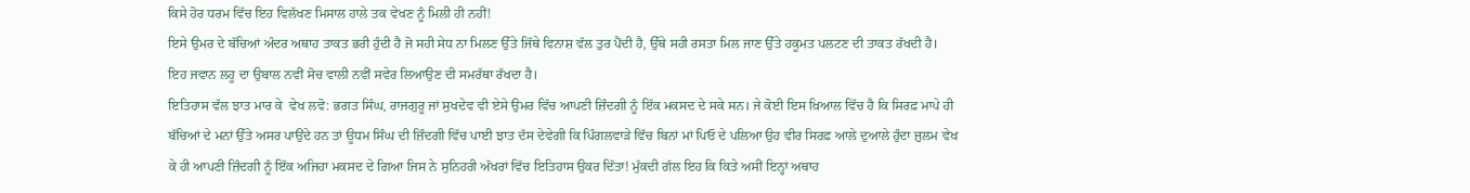ਕਿਸੇ ਹੋਰ ਧਰਮ ਵਿੱਚ ਇਹ ਵਿਲੱਖਣ ਮਿਸਾਲ ਹਾਲੇ ਤਕ ਵੇਖਣ ਨੂੰ ਮਿਲੀ ਹੀ ਨਹੀਂ!
ਇਸੇ ਉਮਰ ਦੇ ਬੱਚਿਆਂ ਅੰਦਰ ਅਥਾਹ ਤਾਕਤ ਭਰੀ ਹੁੰਦੀ ਹੈ ਜੋ ਸਹੀ ਸੇਧ ਨਾ ਮਿਲਣ ਉੱਤੇ ਜਿੱਥੇ ਵਿਨਾਸ਼ ਵੱਲ ਤੁਰ ਪੈਂਦੀ ਹੈ, ਉੱਥੇ ਸਹੀ ਰਸਤਾ ਮਿਲ ਜਾਣ ਉੱਤੇ ਹਕੂਮਤ ਪਲਟਣ ਦੀ ਤਾਕਤ ਰੱਖਦੀ ਹੈ। ਇਹ ਜਵਾਨ ਲਹੂ ਦਾ ਉਬਾਲ ਨਵੀਂ ਸੋਚ ਵਾਲੀ ਨਵੀਂ ਸਵੇਰ ਲਿਆਉਣ ਦੀ ਸਮਰੱਥਾ ਰੱਖਦਾ ਹੈ।
ਇਤਿਹਾਸ ਵੱਲ ਝਾਤ ਮਾਰ ਕੇ  ਵੇਖ ਲਵੋ: ਭਗਤ ਸਿੰਘ, ਰਾਜਗੁਰੂ ਜਾਂ ਸੁਖਦੇਵ ਵੀ ਏਸੇ ਉਮਰ ਵਿੱਚ ਆਪਣੀ ਜ਼ਿੰਦਗੀ ਨੂੰ ਇੱਕ ਮਕਸਦ ਦੇ ਸਕੇ ਸਨ। ਜੇ ਕੋਈ ਇਸ ਖ਼ਿਆਲ ਵਿੱਚ ਹੈ ਕਿ ਸਿਰਫ਼ ਮਾਪੇ ਹੀ ਬੱਚਿਆਂ ਦੇ ਮਨਾਂ ਉੱਤੇ ਅਸਰ ਪਾਉਂਦੇ ਹਨ ਤਾਂ ਊਧਮ ਸਿੰਘ ਦੀ ਜ਼ਿੰਦਗੀ ਵਿੱਚ ਪਾਈ ਝਾਤ ਦੱਸ ਦੇਵੇਗੀ ਕਿ ਪਿੰਗਲਵਾੜੇ ਵਿੱਚ ਬਿਨਾਂ ਮਾਂ ਪਿਓ ਦੇ ਪਲਿਆ ਉਹ ਵੀਰ ਸਿਰਫ਼ ਆਲੇ ਦੁਆਲੇ ਹੁੰਦਾ ਜ਼ੁਲਮ ਵੇਖ ਕੇ ਹੀ ਆਪਣੀ ਜ਼ਿੰਦਗੀ ਨੂੰ ਇੱਕ ਅਜਿਹਾ ਮਕਸਦ ਦੇ ਗਿਆ ਜਿਸ ਨੇ ਸੁਨਿਹਰੀ ਅੱਖਰਾਂ ਵਿੱਚ ਇਤਿਹਾਸ ਉਕਰ ਦਿੱਤਾ! ਮੁੱਕਦੀ ਗੱਲ ਇਹ ਕਿ ਕਿਤੇ ਅਸੀਂ ਇਨ੍ਹਾਂ ਅਥਾਹ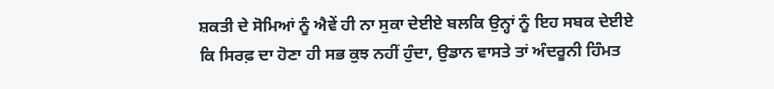ਸ਼ਕਤੀ ਦੇ ਸੋਮਿਆਂ ਨੂੰ ਐਵੇਂ ਹੀ ਨਾ ਸੁਕਾ ਦੇਈਏ ਬਲਕਿ ਉਨ੍ਹਾਂ ਨੂੰ ਇਹ ਸਬਕ ਦੇਈਏ ਕਿ ਸਿਰਫ਼ ਦਾ ਹੋਣਾ ਹੀ ਸਭ ਕੁਝ ਨਹੀਂ ਹੁੰਦਾ, ਉਡਾਨ ਵਾਸਤੇ ਤਾਂ ਅੰਦਰੂਨੀ ਹਿੰਮਤ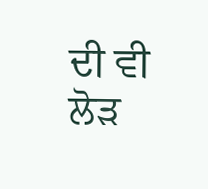ਦੀ ਵੀ ਲੋੜ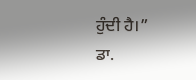ਹੁੰਦੀ ਹੈ।”
ਡਾ.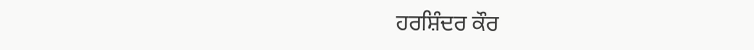ਹਰਸ਼ਿੰਦਰ ਕੌਰ